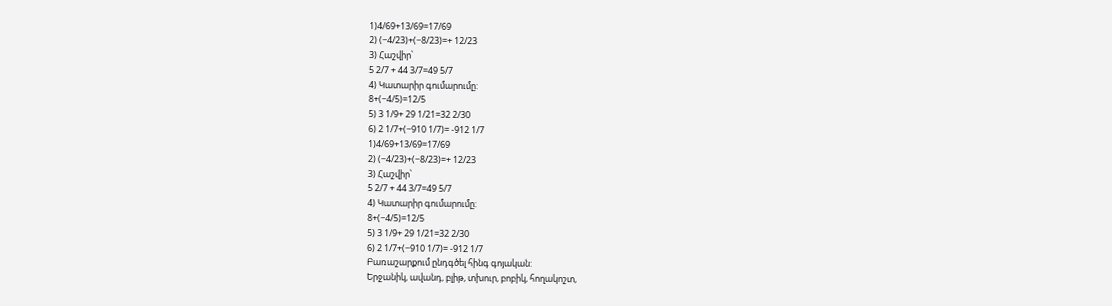1)4/69+13/69=17/69
2) (−4/23)+(−8/23)=+ 12/23
3) Հաշվիր՝
5 2/7 + 44 3/7=49 5/7
4) Կատարիր գումարումը:
8+(−4/5)=12/5
5) 3 1/9+ 29 1/21=32 2/30
6) 2 1/7+(−910 1/7)= -912 1/7
1)4/69+13/69=17/69
2) (−4/23)+(−8/23)=+ 12/23
3) Հաշվիր՝
5 2/7 + 44 3/7=49 5/7
4) Կատարիր գումարումը:
8+(−4/5)=12/5
5) 3 1/9+ 29 1/21=32 2/30
6) 2 1/7+(−910 1/7)= -912 1/7
Բառաշարքում ընդգծել հինգ գոյական:
Երջանիկ, ավանդ, բլիթ, տխուր, բոբիկ, հողակոշտ,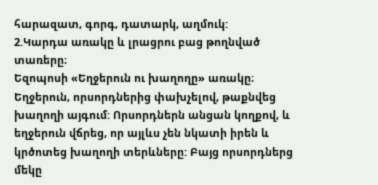հարազատ, գորգ, դատարկ, աղմուկ:
2.Կարդա առակը և լրացրու բաց թողնված տառերը։
Եզոպոսի «Եղջերուն ու խաղողը» առակը։
Եղջերուն, որսորդներից փախչելով, թաքնվեց խաղողի այգում: Որսորդներն անցան կողքով, և եղջերուն վճրեց, որ այլևս չեն նկատի իրեն և կրծոտեց խաղողի տերևները: Բայց որսորդներց մեկը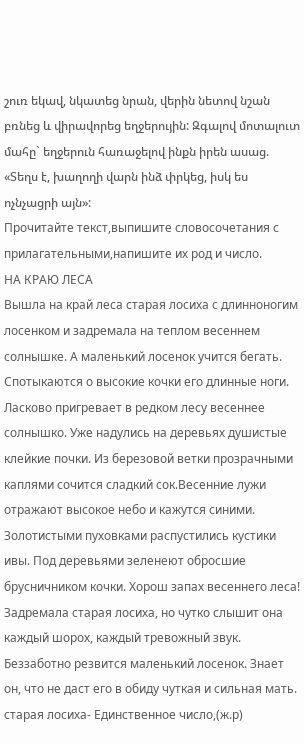շուռ եկավ, նկատեց նրան, վերին նետով նշան բռնեց և վիրավորեց եղջերույին: Զգալով մոտալուտ մահը` եղջերուն հառաջելով ինքն իրեն ասաց. «Տեղս է, խաղողի վարն ինձ փրկեց, իսկ ես ոչնչացրի այն»:
Прочитайте текст,выпишите словосочетания с прилагательными,напишите их род и число.
НА КРАЮ ЛЕСА
Вышла на край леса старая лосиха с длинноногим лосенком и задремала на теплом весеннем солнышке. А маленький лосенок учится бегать. Спотыкаются о высокие кочки его длинные ноги. Ласково пригревает в редком лесу весеннее солнышко. Уже надулись на деревьях душистые клейкие почки. Из березовой ветки прозрачными каплями сочится сладкий сок.Весенние лужи отражают высокое небо и кажутся синими. Золотистыми пуховками распустились кустики ивы. Под деревьями зеленеют обросшие брусничником кочки. Хорош запах весеннего леса!
Задремала старая лосиха, но чутко слышит она каждый шорох, каждый тревожный звук. Беззаботно резвится маленький лосенок. Знает он, что не даст его в обиду чуткая и сильная мать.
старая лосиха- Единственное число,(ж.р)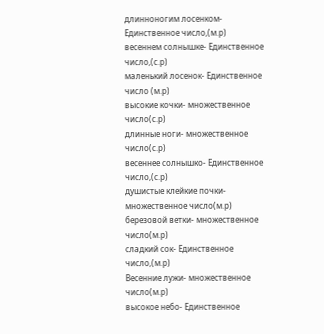длинноногим лосенком- Единственное число,(м.р)
весеннем солнышке- Единственное число,(с.р)
маленький лосенок- Единственное число (м.р)
высокие кочки- множественное число(с.р)
длинные ноги- множественное число(с.р)
весеннее солнышко- Единственное число,(с.р)
душистые клейкие почки- множественное число(м.р)
березовой ветки- множественное число(м.р)
сладкий сок- Единственное число,(м.р)
Весенние лужи- множественное число(м.р)
высокое небо- Единственное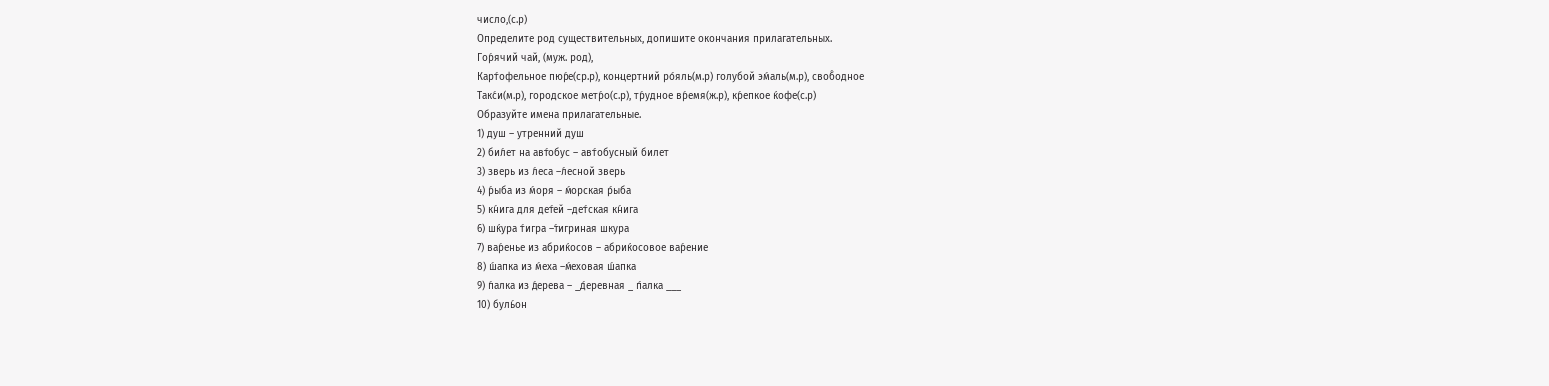число,(с.р)
Определите род существительных, допишите окончания прилагательных.
Гор́ячий чай, (муж. род),
Карт́офельнoe пюр́е(ср.р), конц́ертний ро́яль(м.р) голубой эм́аль(м.р), своб́одное
Такс́и(м.р), городское метр́о(с.р), тр́удное вр́емя(ж.р), кр́епкое ќофе(с.р)
Образуйте имена прилагательные.
1) душ – утренний душ
2) бил́ет на авт́обус – авт́обусный билет
3) зверь из л́еса –л́есной зверь
4) р́ыба из м́оря – м́орская р́ыба
5) кн́ига для дет́ей –дет́ская кн́ига
6) шќура т́игра –т́игриная шкура
7) вар́енье из абриќосов – абриќосовое вар́ение
8) ш́апка из м́еха –м́еховая ш́апка
9) п́алка из д́ерева – _д́еревная _ п́алка ___
10) буль́он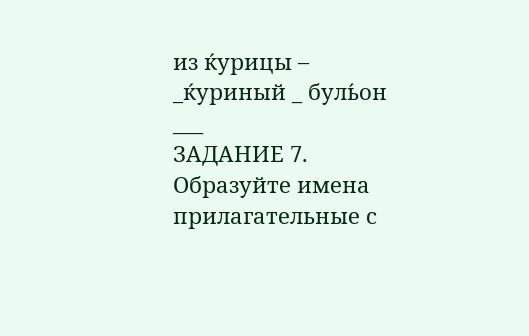из ќурицы – _ќуриный _ буль́он ___
ЗАДАНИЕ 7. Образуйте имена прилагательные с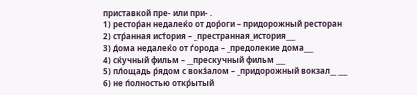приставкой пре- или при- .
1) рестор́ан недалеќо от дор́оги – придорожный ресторан
2) стр́анная ист́ория – _престранная_история___
3) д́ома недалеќо от ѓорода – _предолекие дома___
4) сќучный фильм – __прескучный фильм ___
5) пл́ощадь р́ядом с вокз́алом – _придорожный вокзал__ ___
6) не п́олностью откр́ытый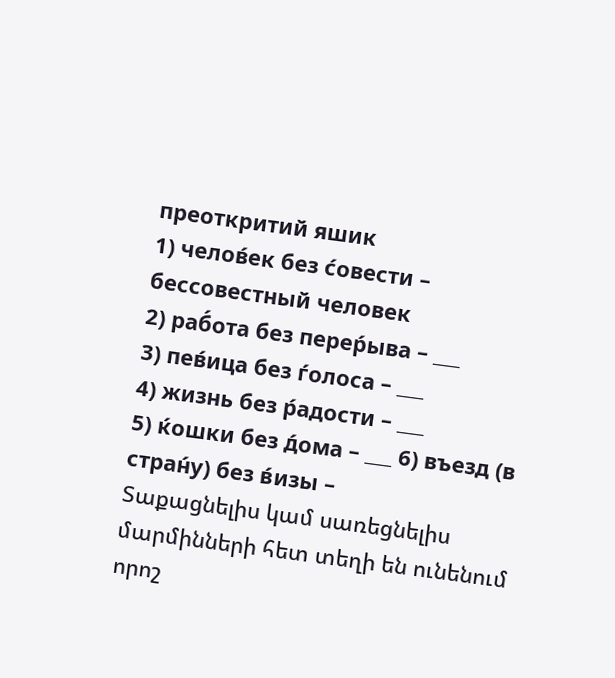преоткритий яшик
1) челов́ек без с́овести – бессовестный человек
2) раб́ота без перер́ыва – ___
3) пев́ица без ѓолоса – ___
4) жизнь без р́адости – ___
5) ќошки без д́ома – ___ 6) въезд (в стран́у) без в́изы –
Տաքացնելիս կամ սառեցնելիս մարմինների հետ տեղի են ունենում որոշ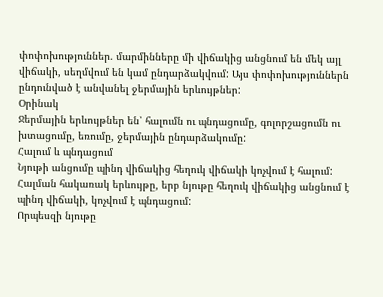փոփոխություններ. մարմինները մի վիճակից անցնում են մեկ այլ վիճակի, սեղմվում են կամ ընդարձակվում: Այս փոփոխություններն ընդունված է անվանել ջերմային երևույթներ:
Օրինակ
Ջերմային երևույթներ են՝ հալումն ու պնդացումը, գոլորշացումն ու խտացումը, եռումը, ջերմային ընդարձակումը:
Հալում և պնդացում
Նյութի անցումը պինդ վիճակից հեղուկ վիճակի կոչվում է հալում:
Հալման հակառակ երևույթը, երբ նյութը հեղուկ վիճակից անցնում է պինդ վիճակի, կոչվում է պնդացում:
Որպեսզի նյութը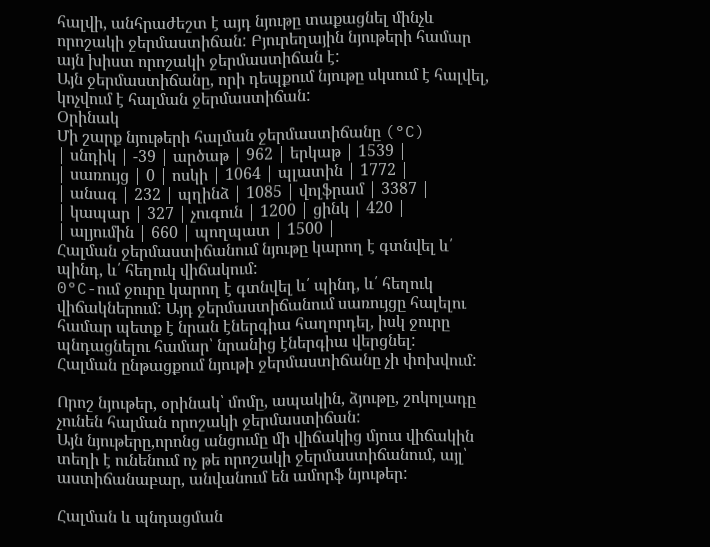հալվի, անհրաժեշտ է այդ նյութը տաքացնել մինչև որոշակի ջերմաստիճան: Բյուրեղային նյութերի համար այն խիստ որոշակի ջերմաստիճան է:
Այն ջերմաստիճանը, որի դեպքում նյութը սկսում է հալվել, կոչվում է հալման ջերմաստիճան:
Օրինակ
Մի շարք նյութերի հալման ջերմաստիճանը (°C)
| սնդիկ | -39 | արծաթ | 962 | երկաթ | 1539 |
| սառույց | 0 | ոսկի | 1064 | պլատին | 1772 |
| անագ | 232 | պղինձ | 1085 | վոլֆրամ | 3387 |
| կապար | 327 | չուգուն | 1200 | ցինկ | 420 |
| ալյումին | 660 | պողպատ | 1500 |
Հալման ջերմաստիճանում նյութը կարող է գտնվել և՛ պինդ, և՛ հեղուկ վիճակում:
0°C-ում ջուրը կարող է գտնվել և՛ պինդ, և՛ հեղուկ վիճակներում: Այդ ջերմաստիճանում սառույցը հալելու համար պետք է նրան էներգիա հաղորդել, իսկ ջուրը պնդացնելու համար՝ նրանից էներգիա վերցնել:
Հալման ընթացքում նյութի ջերմաստիճանը չի փոխվում:

Որոշ նյութեր, օրինակ՝ մոմը, ապակին, ձյութը, շոկոլադը չունեն հալման որոշակի ջերմաստիճան:
Այն նյութերը,որոնց անցումը մի վիճակից մյուս վիճակին տեղի է ունենում ոչ թե որոշակի ջերմաստիճանում, այլ՝ աստիճանաբար, անվանում են ամորֆ նյութեր:

Հալման և պնդացման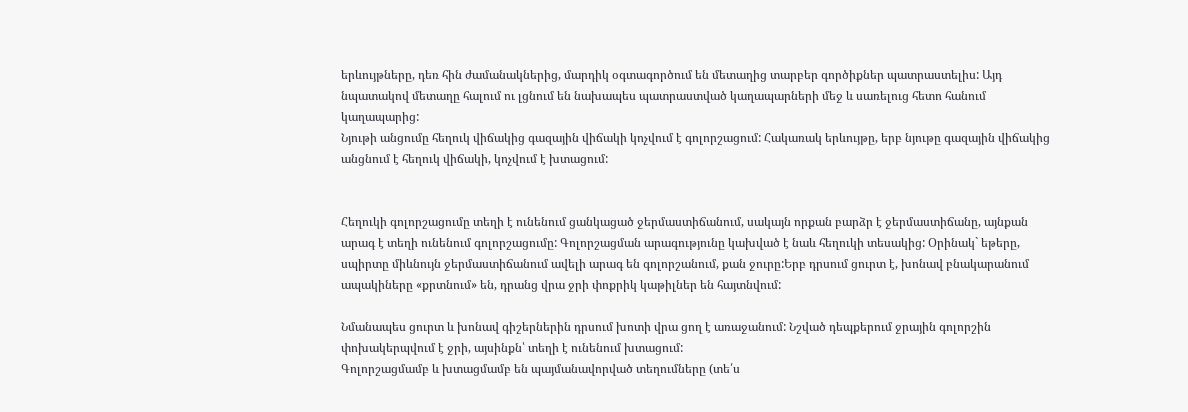երևույթները, դեռ հին ժամանակներից, մարդիկ օգտագործում են մետաղից տարբեր գործիքներ պատրաստելիս: Այդ նպատակով մետաղը հալում ու լցնում են նախապես պատրաստված կաղապարների մեջ և սառելուց հետո հանում կաղապարից:
Նյութի անցումը հեղուկ վիճակից գազային վիճակի կոչվում է գոլորշացում: Հակառակ երևույթը, երբ նյութը գազային վիճակից անցնում է հեղուկ վիճակի, կոչվում է խտացում:


Հեղուկի գոլորշացումը տեղի է ունենում ցանկացած ջերմաստիճանում, սակայն որքան բարձր է ջերմաստիճանը, այնքան արագ է տեղի ունենում գոլորշացումը: Գոլորշացման արագությունը կախված է նաև հեղուկի տեսակից: Օրինակ` եթերը, սպիրտը միևնույն ջերմաստիճանում ավելի արագ են գոլորշանում, քան ջուրը:Երբ դրսում ցուրտ է, խոնավ բնակարանում ապակիները «քրտնում» են, դրանց վրա ջրի փոքրիկ կաթիլներ են հայտնվում:

Նմանապես ցուրտ և խոնավ գիշերներին դրսում խոտի վրա ցող է առաջանում: Նշված դեպքերում ջրային գոլորշին փոխակերպվում է ջրի, այսինքն՝ տեղի է ունենում խտացում:
Գոլորշացմամբ և խտացմամբ են պայմանավորված տեղումները (տե՛ս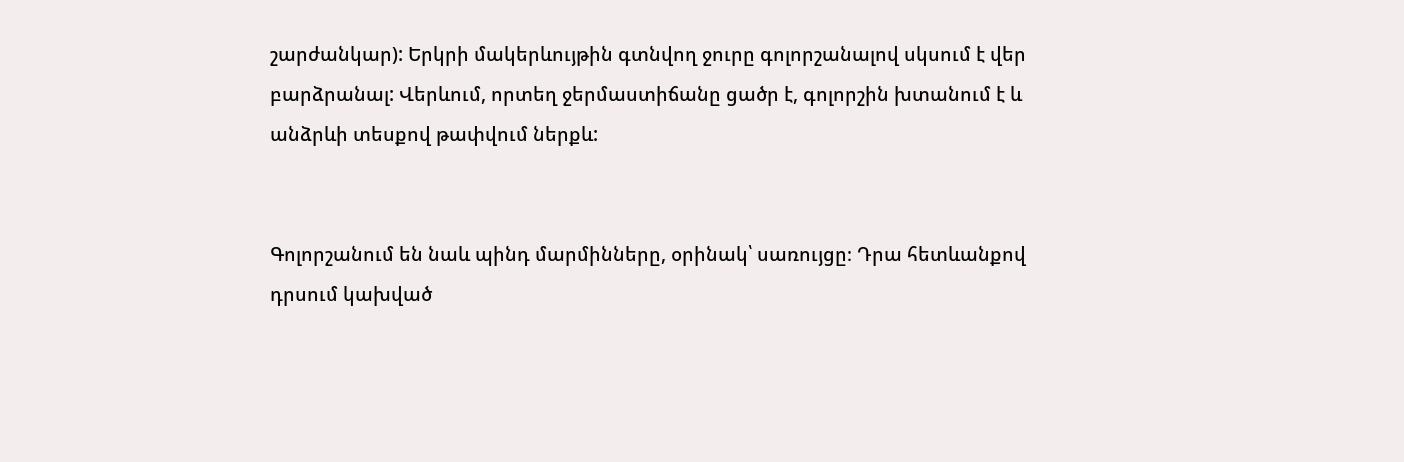շարժանկար): Երկրի մակերևույթին գտնվող ջուրը գոլորշանալով սկսում է վեր բարձրանալ: Վերևում, որտեղ ջերմաստիճանը ցածր է, գոլորշին խտանում է և անձրևի տեսքով թափվում ներքև:


Գոլորշանում են նաև պինդ մարմինները, օրինակ՝ սառույցը։ Դրա հետևանքով դրսում կախված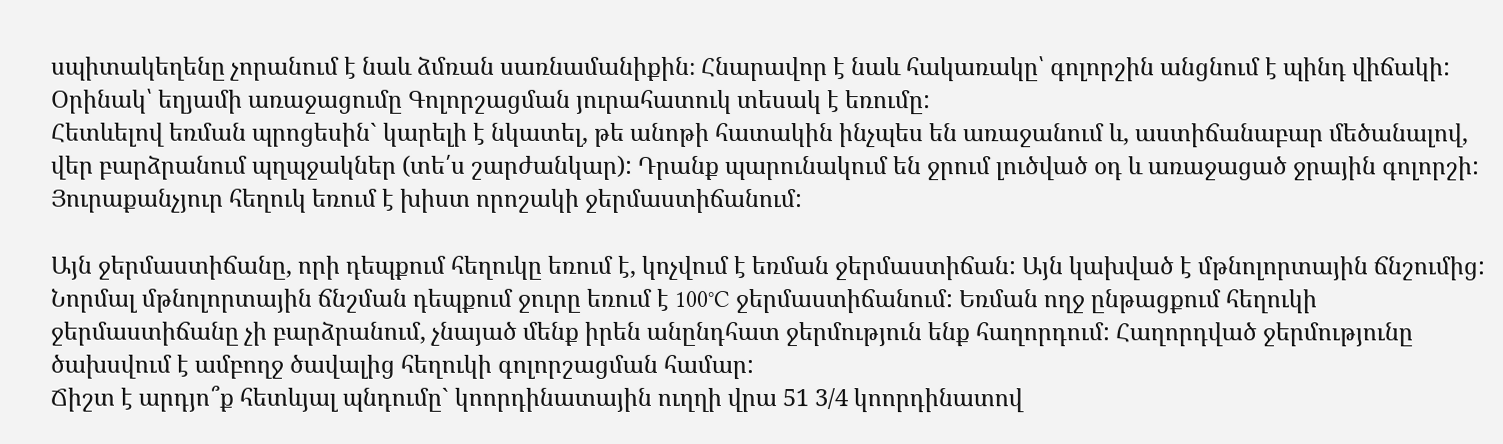սպիտակեղենը չորանում է նաև ձմռան սառնամանիքին։ Հնարավոր է նաև հակառակը՝ գոլորշին անցնում է պինդ վիճակի: Օրինակ՝ եղյամի առաջացումը Գոլորշացման յուրահատուկ տեսակ է եռումը:
Հետևելով եռման պրոցեսին` կարելի է նկատել, թե անոթի հատակին ինչպես են առաջանում և, աստիճանաբար մեծանալով, վեր բարձրանում պղպջակներ (տե՛ս շարժանկար): Դրանք պարունակում են ջրում լուծված օդ և առաջացած ջրային գոլորշի: Յուրաքանչյուր հեղուկ եռում է խիստ որոշակի ջերմաստիճանում:

Այն ջերմաստիճանը, որի դեպքում հեղուկը եռում է, կոչվում է եռման ջերմաստիճան: Այն կախված է մթնոլորտային ճնշումից:
Նորմալ մթնոլորտային ճնշման դեպքում ջուրը եռում է 100°C ջերմաստիճանում: Եռման ողջ ընթացքում հեղուկի ջերմաստիճանը չի բարձրանում, չնայած մենք իրեն անընդհատ ջերմություն ենք հաղորդում: Հաղորդված ջերմությունը ծախսվում է ամբողջ ծավալից հեղուկի գոլորշացման համար:
Ճիշտ է արդյո՞ք հետևյալ պնդումը` կոորդինատային ուղղի վրա 51 3/4 կոորդինատով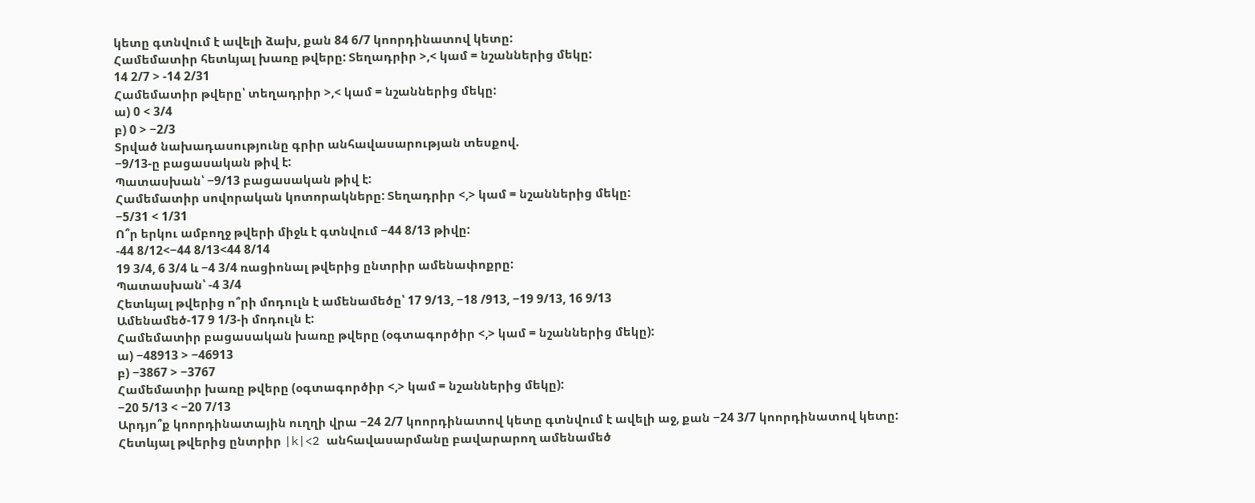կետը գտնվում է ավելի ձախ, քան 84 6/7 կոորդինատով կետը:
Համեմատիր հետևյալ խառը թվերը: Տեղադրիր >,< կամ = նշաններից մեկը:
14 2/7 > -14 2/31
Համեմատիր թվերը՝ տեղադրիր >,< կամ = նշաններից մեկը:
ա) 0 < 3/4
բ) 0 > −2/3
Տրված նախադասությունը գրիր անհավասարության տեսքով.
−9/13-ը բացասական թիվ է:
Պատասխան՝ −9/13 բացասական թիվ է:
Համեմատիր սովորական կոտորակները: Տեղադրիր <,> կամ = նշաններից մեկը:
−5/31 < 1/31
Ո՞ր երկու ամբողջ թվերի միջև է գտնվում −44 8/13 թիվը:
-44 8/12<−44 8/13<44 8/14
19 3/4, 6 3/4 և −4 3/4 ռացիոնալ թվերից ընտրիր ամենափոքրը:
Պատասխան՝ -4 3/4
Հետևյալ թվերից ո՞րի մոդուլն է ամենամեծը՝ 17 9/13, −18 /913, −19 9/13, 16 9/13
Ամենամեծ-17 9 1/3-ի մոդուլն է:
Համեմատիր բացասական խառը թվերը (օգտագործիր <,> կամ = նշաններից մեկը):
ա) −48913 > −46913
բ) −3867 > −3767
Համեմատիր խառը թվերը (օգտագործիր <,> կամ = նշաններից մեկը):
−20 5/13 < −20 7/13
Արդյո՞ք կոորդինատային ուղղի վրա −24 2/7 կոորդինատով կետը գտնվում է ավելի աջ, քան −24 3/7 կոորդինատով կետը:
Հետևյալ թվերից ընտրիր |k|<2 անհավասարմանը բավարարող ամենամեծ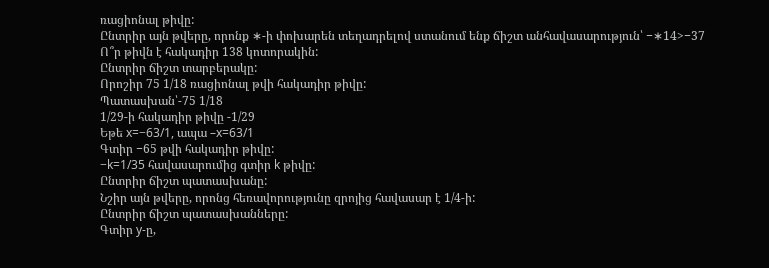ռացիոնալ թիվը:
Ընտրիր այն թվերը, որոնք ∗-ի փոխարեն տեղադրելով ստանում ենք ճիշտ անհավասարություն՝ −∗14>−37
Ո՞ր թիվն է հակադիր 138 կոտորակին:
Ընտրիր ճիշտ տարբերակը:
Որոշիր 75 1/18 ռացիոնալ թվի հակադիր թիվը:
Պատասխան՝-75 1/18
1/29-ի հակադիր թիվը -1/29
Եթե x=−63/1, ապա –x=63/1
Գտիր −65 թվի հակադիր թիվը:
−k=1/35 հավասարումից գտիր k թիվը:
Ընտրիր ճիշտ պատասխանը:
Նշիր այն թվերը, որոնց հեռավորությունը զրոյից հավասար է 1/4-ի:
Ընտրիր ճիշտ պատասխանները:
Գտիր y-ը,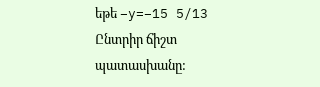եթե −y=−15 5/13
Ընտրիր ճիշտ պատասխանը: